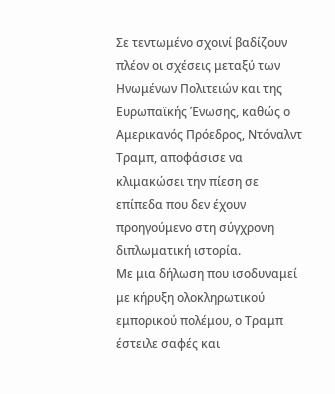Σε τεντωμένο σχοινί βαδίζουν πλέον οι σχέσεις μεταξύ των Ηνωμένων Πολιτειών και της Ευρωπαϊκής Ένωσης, καθώς ο Αμερικανός Πρόεδρος, Ντόναλντ Τραμπ, αποφάσισε να κλιμακώσει την πίεση σε επίπεδα που δεν έχουν προηγούμενο στη σύγχρονη διπλωματική ιστορία.
Με μια δήλωση που ισοδυναμεί με κήρυξη ολοκληρωτικού εμπορικού πολέμου, ο Τραμπ έστειλε σαφές και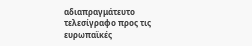αδιαπραγμάτευτο τελεσίγραφο προς τις ευρωπαϊκές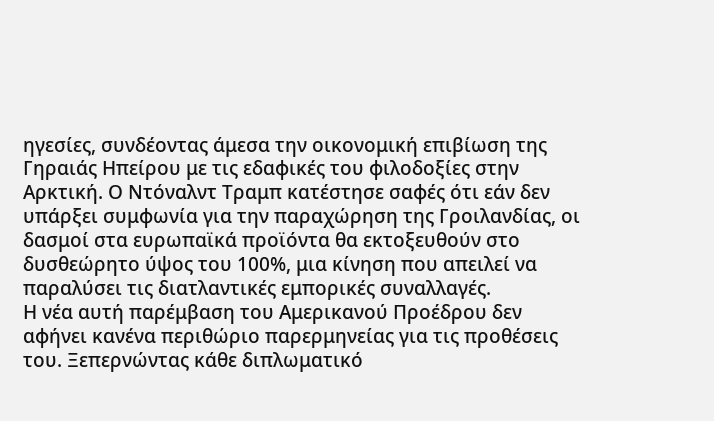ηγεσίες, συνδέοντας άμεσα την οικονομική επιβίωση της Γηραιάς Ηπείρου με τις εδαφικές του φιλοδοξίες στην Αρκτική. Ο Ντόναλντ Τραμπ κατέστησε σαφές ότι εάν δεν υπάρξει συμφωνία για την παραχώρηση της Γροιλανδίας, οι δασμοί στα ευρωπαϊκά προϊόντα θα εκτοξευθούν στο δυσθεώρητο ύψος του 100%, μια κίνηση που απειλεί να παραλύσει τις διατλαντικές εμπορικές συναλλαγές.
Η νέα αυτή παρέμβαση του Αμερικανού Προέδρου δεν αφήνει κανένα περιθώριο παρερμηνείας για τις προθέσεις του. Ξεπερνώντας κάθε διπλωματικό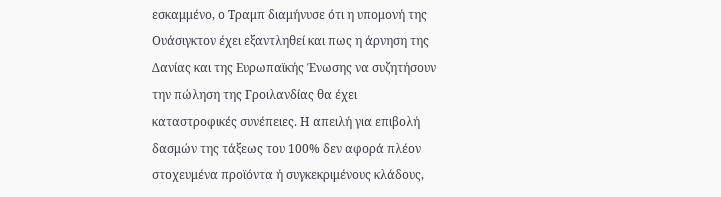εσκαμμένο, ο Τραμπ διαμήνυσε ότι η υπομονή της Ουάσιγκτον έχει εξαντληθεί και πως η άρνηση της Δανίας και της Ευρωπαϊκής Ένωσης να συζητήσουν την πώληση της Γροιλανδίας θα έχει καταστροφικές συνέπειες. Η απειλή για επιβολή δασμών της τάξεως του 100% δεν αφορά πλέον στοχευμένα προϊόντα ή συγκεκριμένους κλάδους,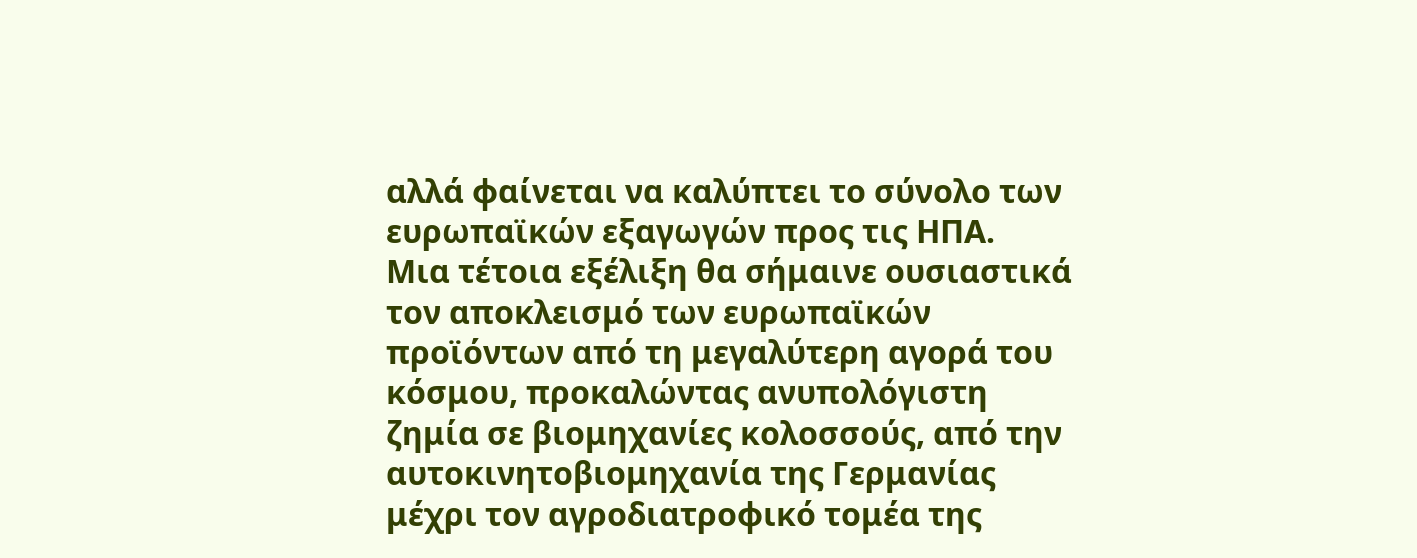αλλά φαίνεται να καλύπτει το σύνολο των ευρωπαϊκών εξαγωγών προς τις ΗΠΑ.
Μια τέτοια εξέλιξη θα σήμαινε ουσιαστικά τον αποκλεισμό των ευρωπαϊκών προϊόντων από τη μεγαλύτερη αγορά του κόσμου, προκαλώντας ανυπολόγιστη ζημία σε βιομηχανίες κολοσσούς, από την αυτοκινητοβιομηχανία της Γερμανίας μέχρι τον αγροδιατροφικό τομέα της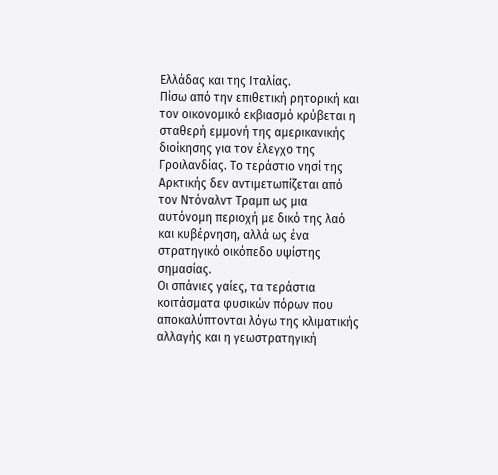Ελλάδας και της Ιταλίας.
Πίσω από την επιθετική ρητορική και τον οικονομικό εκβιασμό κρύβεται η σταθερή εμμονή της αμερικανικής διοίκησης για τον έλεγχο της Γροιλανδίας. Το τεράστιο νησί της Αρκτικής δεν αντιμετωπίζεται από τον Ντόναλντ Τραμπ ως μια αυτόνομη περιοχή με δικό της λαό και κυβέρνηση, αλλά ως ένα στρατηγικό οικόπεδο υψίστης σημασίας.
Οι σπάνιες γαίες, τα τεράστια κοιτάσματα φυσικών πόρων που αποκαλύπτονται λόγω της κλιματικής αλλαγής και η γεωστρατηγική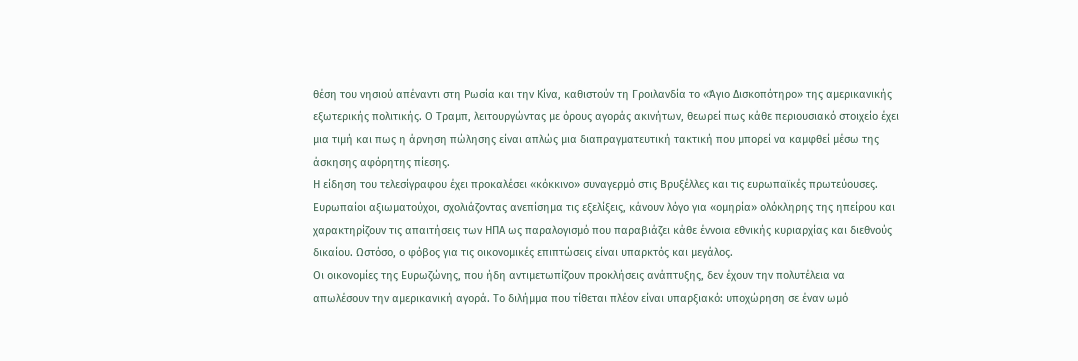θέση του νησιού απέναντι στη Ρωσία και την Κίνα, καθιστούν τη Γροιλανδία το «Άγιο Δισκοπότηρο» της αμερικανικής εξωτερικής πολιτικής. Ο Τραμπ, λειτουργώντας με όρους αγοράς ακινήτων, θεωρεί πως κάθε περιουσιακό στοιχείο έχει μια τιμή και πως η άρνηση πώλησης είναι απλώς μια διαπραγματευτική τακτική που μπορεί να καμφθεί μέσω της άσκησης αφόρητης πίεσης.
Η είδηση του τελεσίγραφου έχει προκαλέσει «κόκκινο» συναγερμό στις Βρυξέλλες και τις ευρωπαϊκές πρωτεύουσες. Ευρωπαίοι αξιωματούχοι, σχολιάζοντας ανεπίσημα τις εξελίξεις, κάνουν λόγο για «ομηρία» ολόκληρης της ηπείρου και χαρακτηρίζουν τις απαιτήσεις των ΗΠΑ ως παραλογισμό που παραβιάζει κάθε έννοια εθνικής κυριαρχίας και διεθνούς δικαίου. Ωστόσο, ο φόβος για τις οικονομικές επιπτώσεις είναι υπαρκτός και μεγάλος.
Οι οικονομίες της Ευρωζώνης, που ήδη αντιμετωπίζουν προκλήσεις ανάπτυξης, δεν έχουν την πολυτέλεια να απωλέσουν την αμερικανική αγορά. Το διλήμμα που τίθεται πλέον είναι υπαρξιακό: υποχώρηση σε έναν ωμό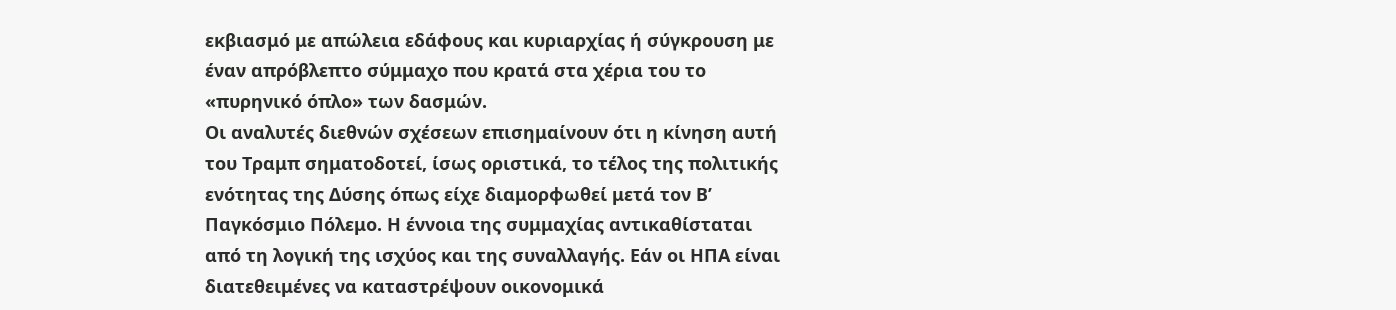εκβιασμό με απώλεια εδάφους και κυριαρχίας ή σύγκρουση με έναν απρόβλεπτο σύμμαχο που κρατά στα χέρια του το «πυρηνικό όπλο» των δασμών.
Οι αναλυτές διεθνών σχέσεων επισημαίνουν ότι η κίνηση αυτή του Τραμπ σηματοδοτεί, ίσως οριστικά, το τέλος της πολιτικής ενότητας της Δύσης όπως είχε διαμορφωθεί μετά τον Β’ Παγκόσμιο Πόλεμο. Η έννοια της συμμαχίας αντικαθίσταται από τη λογική της ισχύος και της συναλλαγής. Εάν οι ΗΠΑ είναι διατεθειμένες να καταστρέψουν οικονομικά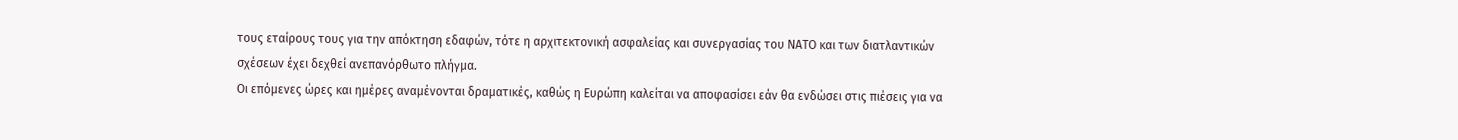τους εταίρους τους για την απόκτηση εδαφών, τότε η αρχιτεκτονική ασφαλείας και συνεργασίας του ΝΑΤΟ και των διατλαντικών σχέσεων έχει δεχθεί ανεπανόρθωτο πλήγμα.
Οι επόμενες ώρες και ημέρες αναμένονται δραματικές, καθώς η Ευρώπη καλείται να αποφασίσει εάν θα ενδώσει στις πιέσεις για να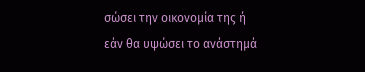σώσει την οικονομία της ή εάν θα υψώσει το ανάστημά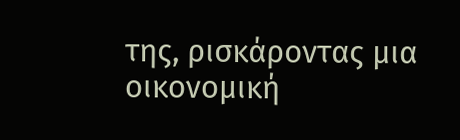της, ρισκάροντας μια οικονομική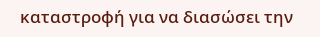καταστροφή για να διασώσει την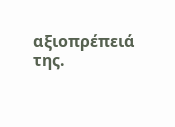αξιοπρέπειά της.